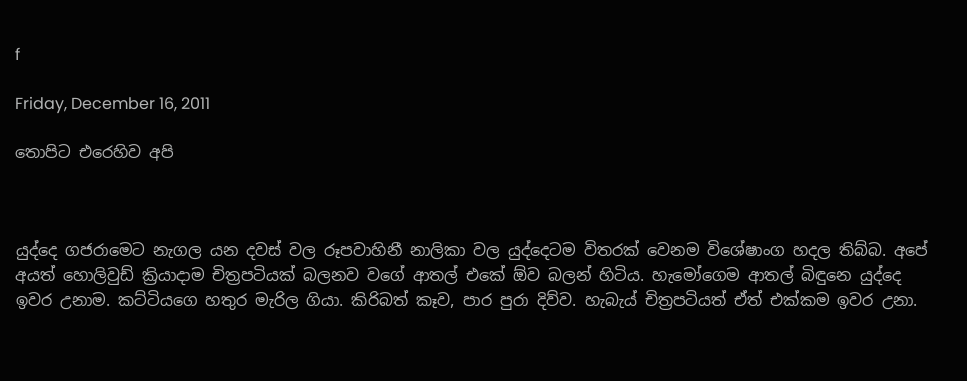f

Friday, December 16, 2011

තොපිට එරෙහිව අපි



යුද්දෙ ගජරාමෙට නැගල යන දවස් වල රූපවාහිනී නාලිකා වල යුද්දෙටම විතරක් වෙනම විශේෂාංග හදල තිබ්බ. අපේ අයත් හොලිවුඩ් ක්‍රියාදාම චිත්‍රපටියක් බලනව වගේ ආතල් එකේ ඕව බලන් හිටිය. හැමෝගෙම ආතල් බිඳුනෙ යුද්දෙ ඉවර උනාම. කට්ටියගෙ හතුර මැරිල ගියා. කිරිබත් කෑව, පාර පුරා දිව්ව. හැබැය් චිත්‍රපටියත් ඒත් එක්කම ඉවර උනා.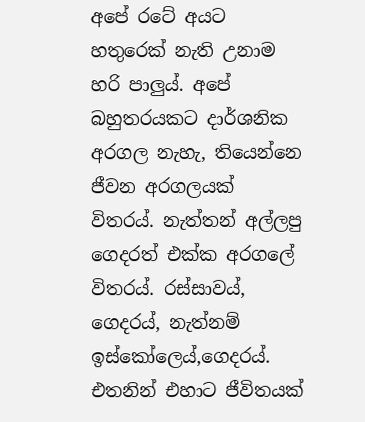අපේ රටේ අයට හතුරෙක් නැති උනාම හරි පාලුය්. අපේ බහුතරයකට දාර්ශනික අරගල නැහැ, තියෙන්නෙ ජීවන අරගලයක් විතරය්. නැත්තන් අල්ලපු ගෙදරත් එක්ක අරගලේ විතරය්. රස්සාවය්, ගෙදරය්, නැත්නම් ඉස්කෝලෙය්,ගෙදරය්. එතනින් එහාට ජීවිතයක්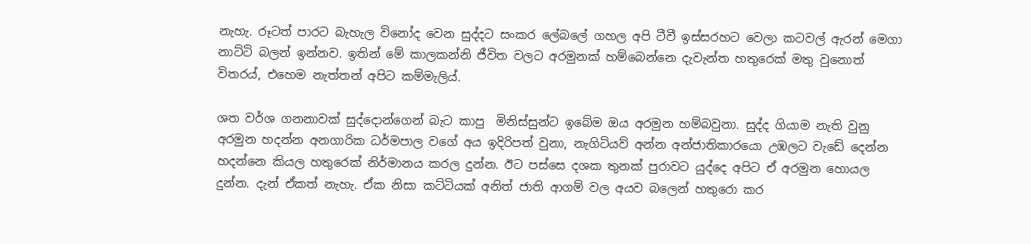නැහැ. රූටත් පාරට බැහැල විනෝද වෙන සුද්දට සංකර ලේබලේ ගහල අපි ටීවී ඉස්සරහට වෙලා කටවල් ඇරන් මෙගා නාට්ටි බලන් ඉන්නව. ඉතින් මේ කාලකන්නි ජීවිත වලට අරමුනක් හම්බෙන්නෙ දැවැන්ත හතුරෙක් මතු වුනොත් විතරය්, එහෙම නැත්තන් අපිට කම්මැලිය්.

ශත වර්ශ ගනනාවක් සුද්දොන්ගෙන් බැට කාපු  මිනිස්සුන්ට ඉබේම ඔය අරමුන හම්බවුනා. සුද්ද ගියාම නැති වුනු අරමුන හදන්න අනගාරික ධර්මපාල වගේ අය ඉදිරිපත් වුනා, නැගිටියව් අන්න අන්ජාතිකාරයො උඹලට වැඩේ දෙන්න හදන්නෙ කියල හතුරෙක් නිර්මානය කරල දුන්න. ඊට පස්සෙ දශක තුනක් පුරාවට යුද්දෙ අපිට ඒ අරමුන හොයල දුන්න. දැන් ඒකත් නැහැ. ඒක නිසා කට්ටියක් අනිත් ජාති ආගම් වල අයව බලෙන් හතුරො කර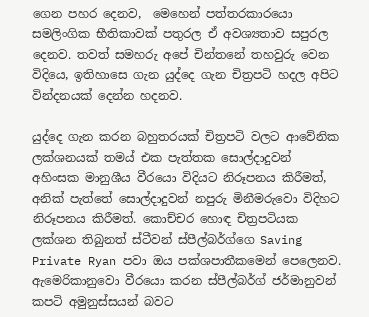ගෙන පහර දෙනව,  මෙහෙන් පත්තරකාරයො සමලිංගික භීතිකාවක් පතුරල ඒ අවශ්‍යතාව සපුරල දෙනව. තවත් සමහරු අපේ චින්තනේ තහවුරු වෙන විදියෙ, ඉතිහාසෙ ගැන යුද්දෙ ගැන චිත්‍රපටි හදල අපිට වින්දනයක් දෙන්න හදනව.

යුද්දෙ ගැන කරන බහුතරයක් චිත්‍රපටි වලට ආවේනික ලක්ශනයක් තමය් එක පැත්තක සොල්දාදුවන් අහිංසක මානුශීය වීරයො විදියට නිරූපනය කිරීමත්, අනික් පැත්තේ සොල්දාදුවන් නපුරු මිනීමරුවො විදිහට නිරූපනය කිරීමත්. කොච්චර හොඳ චිත්‍රපටියක ලක්ශන තිබුනත් ස්ටීවන් ස්පීල්බර්ග්ගෙ Saving Private Ryan පවා ඔය පක්ශපාතීකමෙන් පෙලෙනව. ඇමෙරිකානුවො වීරයො කරන ස්පීල්බර්ග් ජර්මානුවන් කපටි අමුනුස්සයන් බවට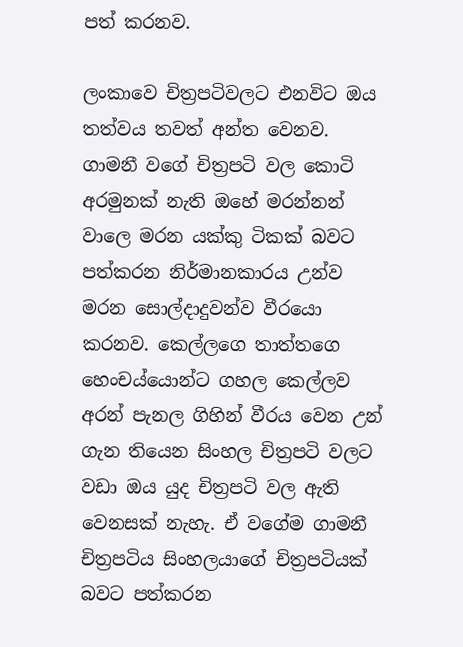පත් කරනව.

ලංකාවෙ චිත්‍රපටිවලට එනවිට ඔය තත්වය තවත් අන්ත වෙනව. ගාමනී වගේ චිත්‍රපටි වල කොටි අරමුනක් නැති ඔහේ මරන්නන් වාලෙ මරන යක්කු ටිකක් බවට පත්කරන නිර්මානකාරය උන්ව මරන සොල්දාදුවන්ව වීරයො කරනව. කෙල්ලගෙ තාත්තගෙ හෙංචය්යොන්ට ගහල කෙල්ලව අරන් පැනල ගිහින් වීරය වෙන ‍උන් ගැන තියෙන සිංහල චිත්‍රපටි වලට වඩා ඔය යුද චිත්‍රපටි වල ඇති වෙනසක් නැහැ. ඒ වගේම ගාමනී චිත්‍රපටිය සිංහලයාගේ චිත්‍රපටියක් බවට පත්කරන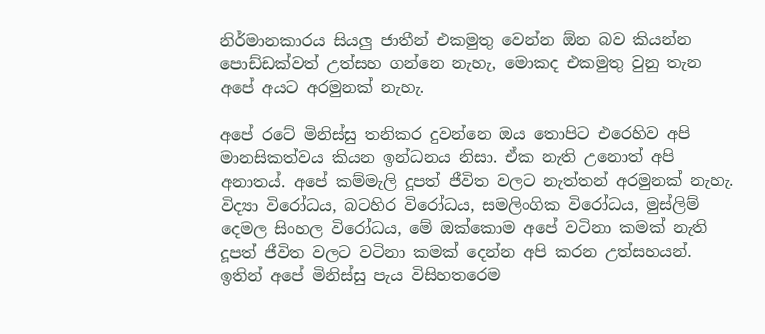නිර්මානකාරය සියලු ජාතීන් එකමුතු වෙන්න ඕන බව කියන්න පොඩ්ඩක්වත් උත්සහ ගන්නෙ නැහැ, මොකද එකමුතු වුනු තැන අපේ අය‍ට අරමුනක් නැහැ.

අපේ රටේ මිනිස්සු තනිකර දුවන්නෙ ඔය තොපිට එරෙහිව අපි මානසිකත්වය කියන ඉන්ධනය නිසා. ඒක නැති උනොත් අපි අනාතය්. අපේ කම්මැලි දූපත් ජීවිත වලට නැත්තන් අරමුනක් නැහැ. විද්‍යා විරෝධය, බටහිර විරෝධය, සමලිංගික විරෝධය, මුස්ලිම් දෙමල සිංහල විරෝධය, මේ ඔක්කොම අපේ වටිනා කමක් නැති දූපත් ජීවිත වලට වටිනා කමක් දෙන්න අපි කරන උත්සහයන්. ඉතින් අපේ මිනිස්සු පැය විසිහතරෙම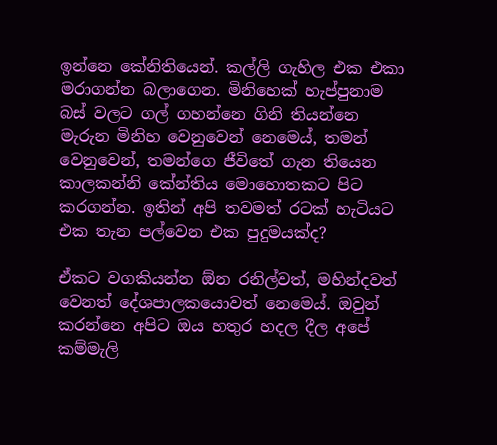ඉන්නෙ කේනිතියෙන්. කල්ලි ගැහිල එක එකා මරාගන්න බලාගෙන. මිනිහෙක් හැප්පුනාම බස් වලට ගල් ගහන්නෙ ගිනි තියන්නෙ මැරුන මිනිහ වෙනුවෙන් නෙමෙය්, තමන් වෙනුවෙන්, තමන්ගෙ ජීවිතේ ගැන තියෙන කාලකන්නි කේන්තිය මොහොතකට පිට කරගන්න. ඉතින් අපි තවමත් රටක් හැටියට එක තැන පල්වෙන එක පුදුමයක්ද?

ඒකට වගකියන්න ඕන රනිල්වත්, මහින්දවත් වෙනත් දේශපාලකයොවත් නෙමෙය්. ඔවුන් කරන්නෙ අපිට ඔය හතුර හදල දීල අපේ කම්මැලි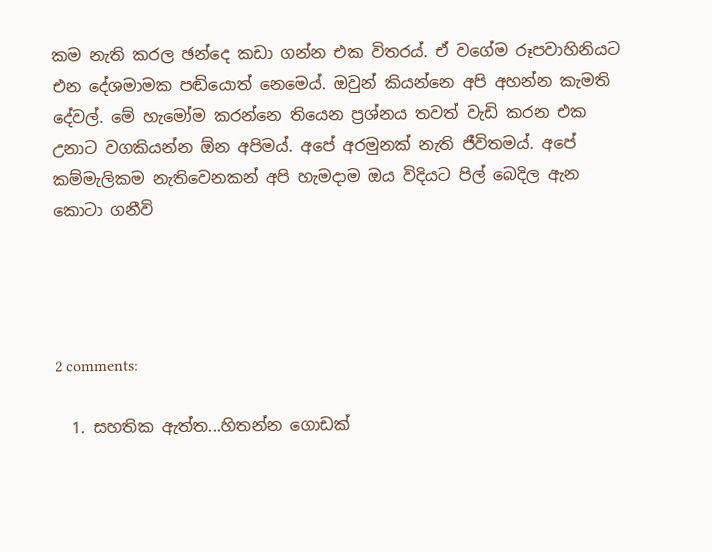කම නැති කරල ඡන්දෙ කඩා ගන්න එක විතරය්. ඒ වගේම රූපවාහිනියට එන දේශමා‍මක පඬියොත් නෙමෙය්. ඔවුන් කියන්නෙ අපි අහන්න කැමති දේවල්. මේ හැමෝම කරන්නෙ තියෙන ප්‍රශ්නය තවත් වැඩි කරන එක උනාට වගකියන්න ඕන අපිමය්. අපේ අරමුනක් නැති ජීවිතමය්. අපේ කම්මැලිකම නැතිවෙනකන් අපි හැමදාම ඔය විදියට පිල් බෙදිල ඇන කොටා ගනීවි




2 comments:

  1. සහතික ඇත්ත...හිතන්න ගොඩක්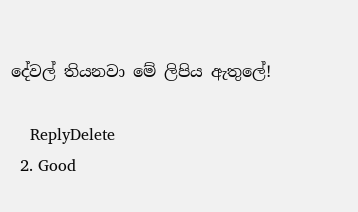දේවල් තියනවා මේ ලිපිය ඇතුලේ!

    ReplyDelete
  2. Good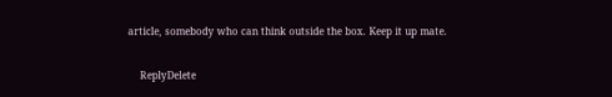article, somebody who can think outside the box. Keep it up mate.

    ReplyDelete